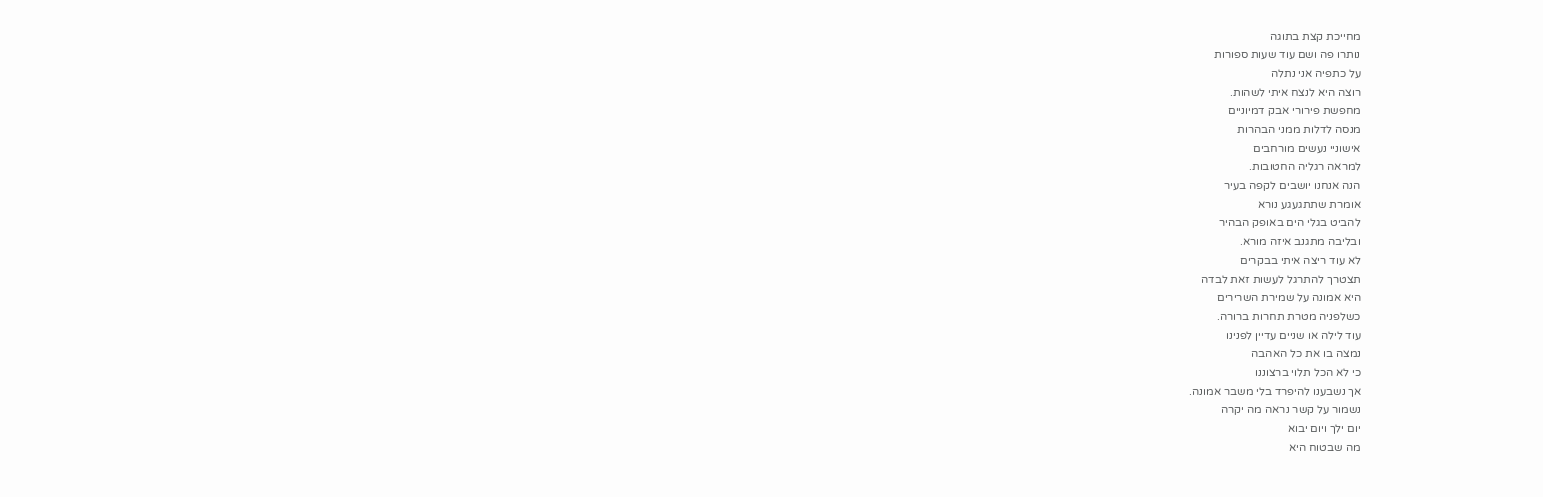מחייכת קצת בתוגה
נותרו פה ושם עוד שעות ספורות
על כתפיה אני נתלה
רוצה היא לנצח איתי לשהות.
מחפשת פירורי אבק דמיוניים
מנסה לדלות ממני הבהרות
אישוניי נעשים מורחבים
למראה רגליה החטובות.
הנה אנחנו יושבים לקפה בעיר
אומרת שתתגעגע נורא
להביט בגלי הים באופק הבהיר
ובליבה מתגנב איזה מורא.
לא עוד ריצה איתי בבקרים
תצטרך להתרגל לעשות זאת לבדה
היא אמונה על שמירת השרירים
כשלפניה מטרת תחרות ברורה.
עוד לילה או שניים עדיין לפנינו
נמצה בו את כל האהבה
כי לא הכל תלוי ברצוננו
אך נשבענו להיפרד בלי משבר אמונה.
נשמור על קשר נראה מה יקרה
יום ילך ויום יבוא
מה שבטוח היא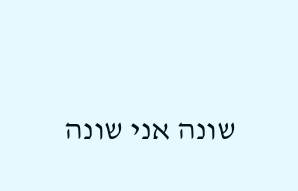שונה אני שונה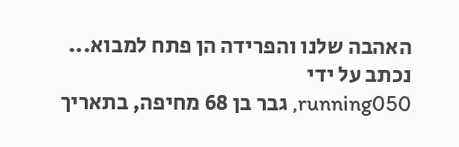האהבה שלנו והפרידה הן פתח למבוא...
נכתב על ידי
running050, גבר בן 68 מחיפה, בתאריך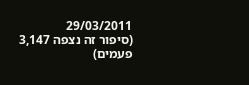29/03/2011
(סיפור זה נצפה 3,147 פעמים)